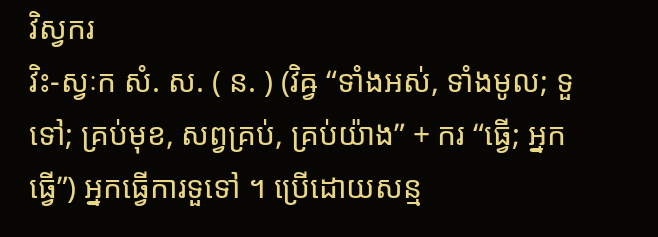វិស្វករ
វិះ-ស្វៈក សំ. ស. ( ន. ) (វិឝ្វ “ទាំងអស់, ទាំងមូល; ទួទៅ; គ្រប់មុខ, សព្វគ្រប់, គ្រប់យ៉ាង” + ករ “ធ្វើ; អ្នកធ្វើ”) អ្នកធ្វើការទួទៅ ។ ប្រើដោយសន្ម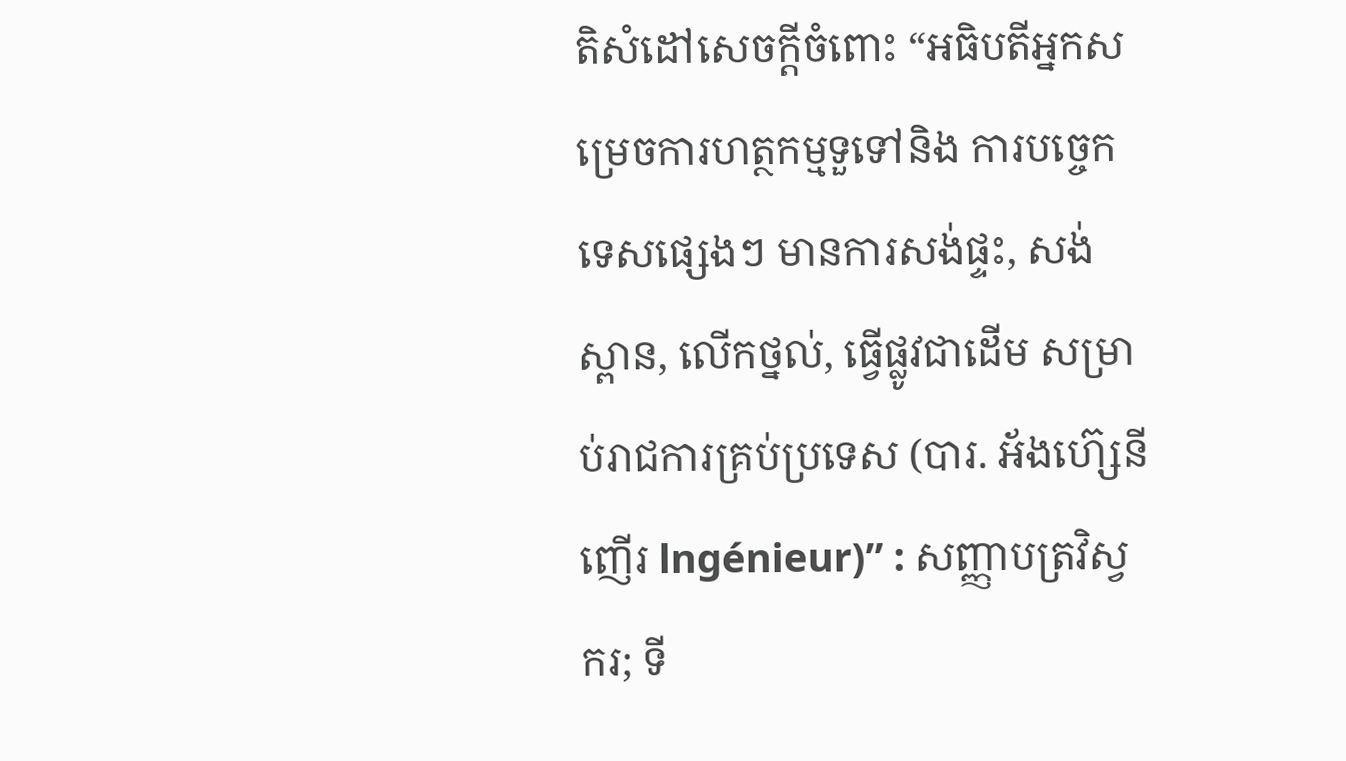តិសំដៅសេចក្ដីចំពោះ “អធិបតីអ្នកសម្រេចការហត្ថកម្មទួទៅនិង ការបច្ចេកទេសផ្សេងៗ មានការសង់ផ្ទះ, សង់ស្ពាន, លើកថ្នល់, ធ្វើផ្លូវជាដើម សម្រាប់រាជការគ្រប់ប្រទេស (បារ. អ័ងហ៊្សេនីញើរ lngénieur)” : សញ្ញាបត្រវិស្វករ; ទី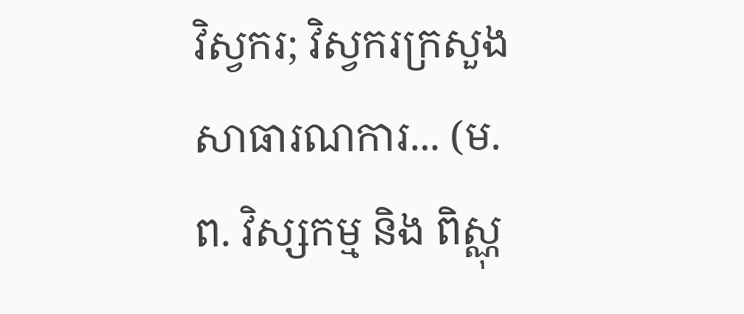វិស្វករ; វិស្វករក្រសួងសាធារណការ... (ម. ព. វិស្សកម្ម និង ពិស្ណុ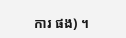ការ ផង) ។